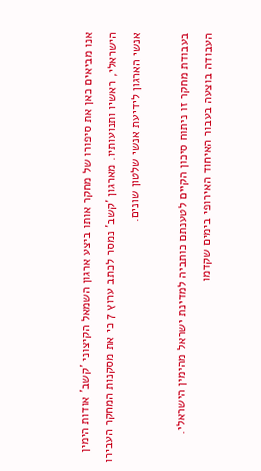אנו מביאים כאן את סיפורו של מחקר אותו ביצע ארגון השמאל הקיצוני 'קשב' אודות הימין הישראלי, ראשיו ותנועותיו. מארגון 'קשב' נמסר לכתב ערוץ 7 כי את מסקנות המחקר העבירו אנשי הארגון לידיעת אנשי שלטון שונים.

בעבודת מחקר זו ניתוח סיכון הקיים לטענתם כותביה למדינת ישראל מהימין הישראלי. העבודה בוצעה בעבור האיחוד האירופי בימים שקדמו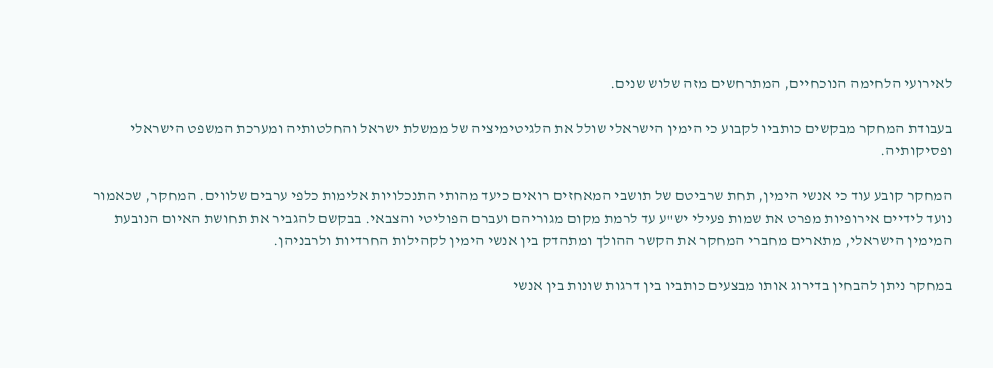לאירועי הלחימה הנוכחיים, המתרחשים מזה שלוש שנים.

בעבודת המחקר מבקשים כותביו לקבוע כי הימין הישראלי שולל את הלגיטימיציה של ממשלת ישראל והחלטותיה ומערכת המשפט הישראלי ופסיקותיה.

המחקר קובע עוד כי אנשי הימין, תחת שרביטם של תושבי המאחזים רואים כיעד מהותי התנכלויות אלימות כלפי ערבים שלווים. המחקר, שכאמור נועד לידיים אירופיות מפרט את שמות פעילי יש"ע עד לרמת מקום מגוריהם ועברם הפוליטי והצבאי. בבקשם להגביר את תחושת האיום הנובעת המימין הישראלי, מתארים מחברי המחקר את הקשר ההולך ומתהדק בין אנשי הימין לקהילות החרדיות ולרבניהן.

במחקר ניתן להבחין בדירוג אותו מבצעים כותביו בין דרגות שונות בין אנשי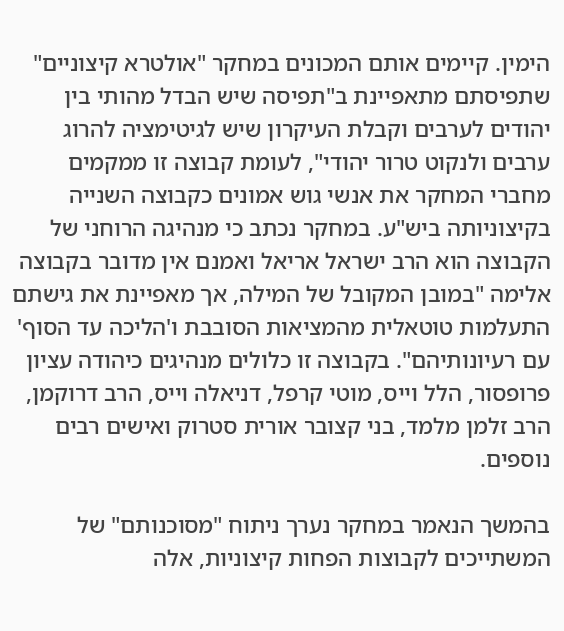הימין. קיימים אותם המכונים במחקר "אולטרא קיצוניים" שתפיסתם מתאפיינת ב"תפיסה שיש הבדל מהותי בין יהודים לערבים וקבלת העיקרון שיש לגיטימציה להרוג ערבים ולנקוט טרור יהודי", לעומת קבוצה זו ממקמים מחברי המחקר את אנשי גוש אמונים כקבוצה השנייה בקיצוניותה ביש"ע. במחקר נכתב כי מנהיגה הרוחני של הקבוצה הוא הרב ישראל אריאל ואמנם אין מדובר בקבוצה אלימה "במובן המקובל של המילה, אך מאפיינת את גישתם התעלמות טוטאלית מהמציאות הסובבת ו'הליכה עד הסוף' עם רעיונותיהם". בקבוצה זו כלולים מנהיגים כיהודה עציון פרופסור, הלל וייס, מוטי קרפל, דניאלה וייס, הרב דרוקמן, הרב זלמן מלמד, בני קצובר אורית סטרוק ואישים רבים נוספים.

בהמשך הנאמר במחקר נערך ניתוח "מסוכנותם" של המשתייכים לקבוצות הפחות קיצוניות, אלה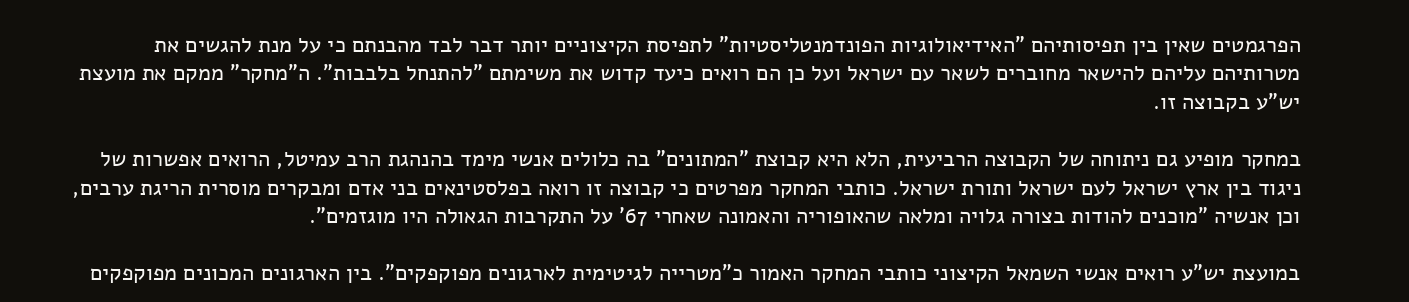הפרגמטים שאין בין תפיסותיהם "האידיאולוגיות הפונדמנטליסטיות" לתפיסת הקיצוניים יותר דבר לבד מהבנתם כי על מנת להגשים את מטרותיהם עליהם להישאר מחוברים לשאר עם ישראל ועל כן הם רואים כיעד קדוש את משימתם "להתנחל בלבבות". ה"מחקר" ממקם את מועצת יש"ע בקבוצה זו.

במחקר מופיע גם ניתוחה של הקבוצה הרביעית, הלא היא קבוצת "המתונים" בה כלולים אנשי מימד בהנהגת הרב עמיטל, הרואים אפשרות של ניגוד בין ארץ ישראל לעם ישראל ותורת ישראל. כותבי המחקר מפרטים כי קבוצה זו רואה בפלסטינאים בני אדם ומבקרים מוסרית הריגת ערבים, וכן אנשיה "מוכנים להודות בצורה גלויה ומלאה שהאופוריה והאמונה שאחרי 67' על התקרבות הגאולה היו מוגזמים".

במועצת יש"ע רואים אנשי השמאל הקיצוני כותבי המחקר האמור כ"מטרייה לגיטימית לארגונים מפוקפקים". בין הארגונים המכונים מפוקפקים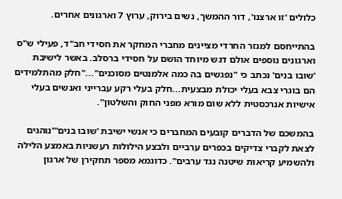כלולים 'זו ארצנו', דור ההמשך, נשים בירוק, ערוץ 7 וארגונים אחרים.

בהתייחסם למגזר החרדי מציינים מחברי המחקר את חסידי חב"ד, פעילי ש"ס וארגונים נוספים אולם דגש מיוחד הושם על חסידי ברסלב. באשר לישיבת 'שובו בנים' נכתב כי "נפגשים בה כמה אלמנטים מסוכנים"..."חלק מהתלמידים הם בוגרי צבא בעלי יכולת מבצעית...חלק בעלי רקע עברייני ואנשים בעלי אישיות אנרכסטית ללא שום מורא מפני החוק והשלטון".

בהמשכם של הדברים קובעים המחברים כי אנשי ישיבת 'שובו בנים'"נוהגים לצאת לקברי צדיקים בכפרים ערביים ולבצע הילולות רעשניות באמצע הלילה ולהשמיע קריאות שיטנה נגד ערבים". כדוגמא מספר תחקירן של ארגון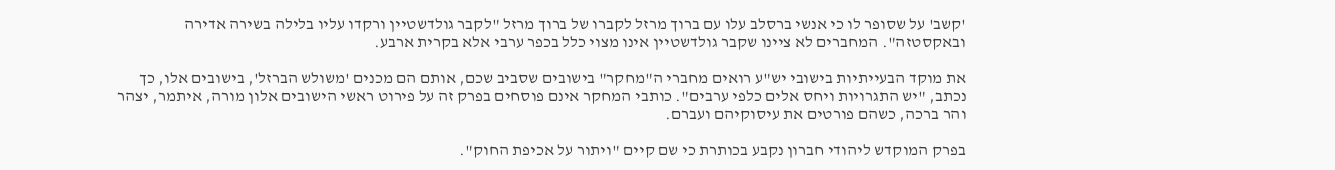'קשב' על שסופר לו כי אנשי ברסלב עלו עם ברוך מרזל לקברו של ברוך מרזל "לקבר גולדשטיין ורקדו עליו בלילה בשירה אדירה ובאקסטזה". המחברים לא ציינו שקבר גולדשטיין אינו מצוי כלל בכפר ערבי אלא בקרית ארבע.

את מוקד הבעייתיות בישובי יש"ע רואים מחברי ה"מחקר" בישובים שסביב שכם, אותם הם מכנים 'משולש הברזל', בישובים אלו, כך נכתב, "יש התגרויות ויחס אלים כלפי ערבים". כותבי המחקר אינם פוסחים בפרק זה על פירוט ראשי הישובים אלון מורה, איתמר, יצהר והר ברכה, כשהם פורטים את עיסוקיהם ועברם.

בפרק המוקדש ליהודי חברון נקבע בכותרת כי שם קיים "ויתור על אכיפת החוק".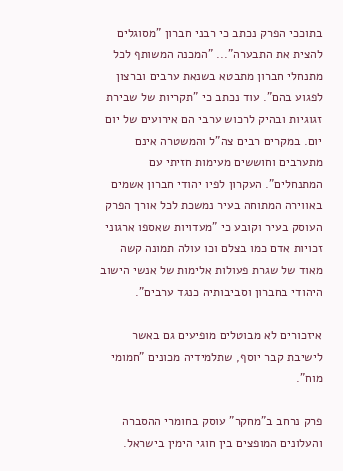בתוככי הפרק נכתב כי רבני חברון "מסוגלים להצית את התבערה"... "המכנה המשותף לכל מתנחלי חברון מתבטא בשנאת ערבים וברצון לפגוע בהם". עוד נכתב כי "תקריות של שבירת זגוגיות ובהיק לרכוש ערבי הם אירועים של יום יום. במקרים רבים צה"ל והמשטרה אינם מתערבים וחוששים מעימות חזיתי עם המתנחלים". העקרון לפיו יהודי חברון אשמים באווירה המתוחה בעיר נמשכת לכל אורך הפרק העוסק בעיר וקובע כי "מעדויות שאספו ארגוני זכויות אדם כמו בצלם וכו עולה תמונה קשה מאוד של שגרת פעולות אלימות של אנשי הישוב היהודי בחברון וסביבותיה כנגד ערבים".

איזכורים לא מבוטלים מופיעים גם באשר לישיבת קבר יוסף, שתלמידיה מכונים "חמומי מוח".

פרק נרחב ב"מחקר" עוסק בחומרי ההסברה והעלונים המופצים בין חוגי הימין בישראל.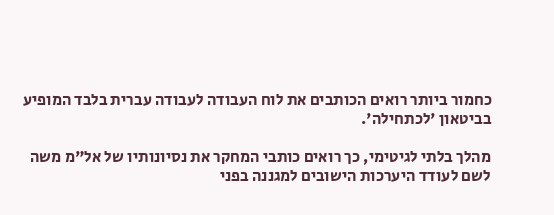כחמור ביותר רואים הכותבים את לוח העבודה לעבודה עברית בלבד המופיע בביטאון 'לכתחילה'.

מהלך בלתי לגיטימי, כך רואים כותבי המחקר את נסיונותיו של אל"מ משה לשם לעודד היערכות הישובים למגננה בפני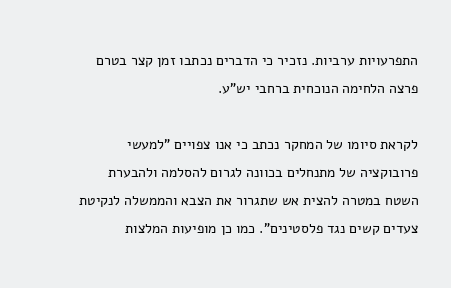התפרעויות ערביות. נזכיר כי הדברים נכתבו זמן קצר בטרם פרצה הלחימה הנוכחית ברחבי יש"ע.

לקראת סיומו של המחקר נכתב כי אנו צפויים "למעשי פרובוקציה של מתנחלים בכוונה לגרום להסלמה ולהבערת השטח במטרה להצית אש שתגרור את הצבא והממשלה לנקיטת צעדים קשים נגד פלסטינים". כמו כן מופיעות המלצות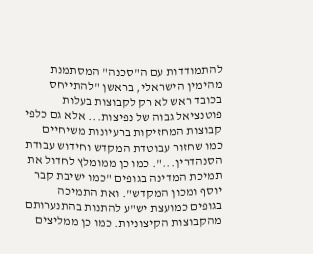להתמודדות עם ה"סכנה" המסתמנת מהימין הישראלי, בראשן "להתייחס בכובד ראש לא רק לקבוצות בעלות פוטנציאל גבוה של נפיצות... אלא גם כלפי קבוצות המחזיקות ברעיונות משיחיים כמו שחזור עבוטדת המקדש וחידוש עבודת הסנהדרין...". כמו כן ממומלץ לחדול את תמיכת המדינה בגופים "כמו ישיבת קבר יוסף ומכון המקדש". ואת התמיכה בגופים כמועצת יש"ע להתנות בהתנערותם מהקבוצות הקיצוניות. כמו כן ממליצים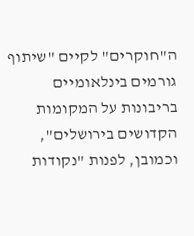ה"חוקרים" לקיים "שיתוף גורמים בינלאומיים בריבונות על המקומות הקדושים בירושלים", וכמובן, לפנות "נקודות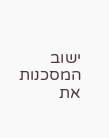ישוב המסכנות את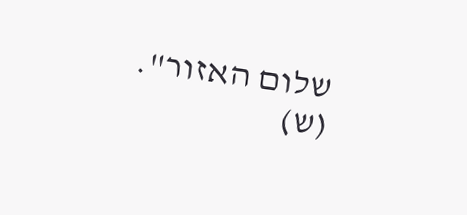שלום האזור". (ש)